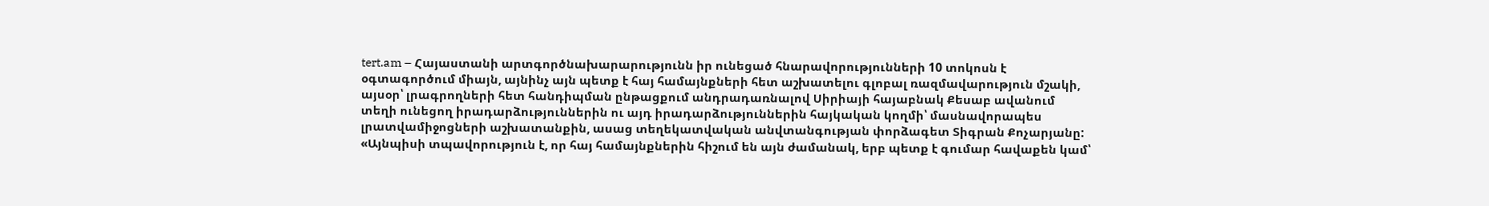tert.am – Հայաստանի արտգործնախարարությունն իր ունեցած հնարավորությունների 10 տոկոսն է օգտագործում միայն, այնինչ այն պետք է հայ համայնքների հետ աշխատելու գլոբալ ռազմավարություն մշակի, այսօր՝ լրագրողների հետ հանդիպման ընթացքում անդրադառնալով Սիրիայի հայաբնակ Քեսաբ ավանում տեղի ունեցող իրադարձություններին ու այդ իրադարձություններին հայկական կողմի՝ մասնավորապես լրատվամիջոցների աշխատանքին, ասաց տեղեկատվական անվտանգության փորձագետ Տիգրան Քոչարյանը:
«Այնպիսի տպավորություն է, որ հայ համայնքներին հիշում են այն ժամանակ, երբ պետք է գումար հավաքեն կամ՝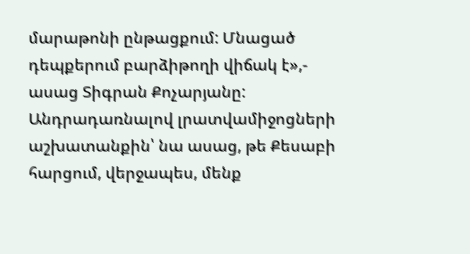մարաթոնի ընթացքում: Մնացած դեպքերում բարձիթողի վիճակ է»,- ասաց Տիգրան Քոչարյանը:
Անդրադառնալով լրատվամիջոցների աշխատանքին՝ նա ասաց, թե Քեսաբի հարցում, վերջապես, մենք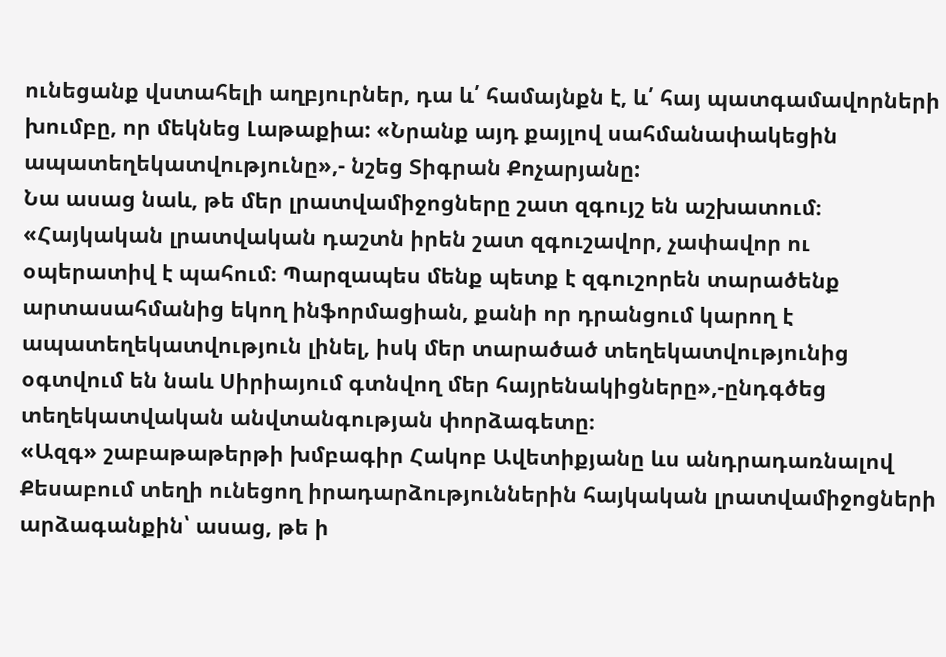ունեցանք վստահելի աղբյուրներ, դա և՛ համայնքն է, և՛ հայ պատգամավորների խումբը, որ մեկնեց Լաթաքիա: «Նրանք այդ քայլով սահմանափակեցին ապատեղեկատվությունը»,- նշեց Տիգրան Քոչարյանը:
Նա ասաց նաև, թե մեր լրատվամիջոցները շատ զգույշ են աշխատում։ «Հայկական լրատվական դաշտն իրեն շատ զգուշավոր, չափավոր ու օպերատիվ է պահում։ Պարզապես մենք պետք է զգուշորեն տարածենք արտասահմանից եկող ինֆորմացիան, քանի որ դրանցում կարող է ապատեղեկատվություն լինել, իսկ մեր տարածած տեղեկատվությունից օգտվում են նաև Սիրիայում գտնվող մեր հայրենակիցները»,-ընդգծեց տեղեկատվական անվտանգության փորձագետը։
«Ազգ» շաբաթաթերթի խմբագիր Հակոբ Ավետիքյանը ևս անդրադառնալով Քեսաբում տեղի ունեցող իրադարձություններին հայկական լրատվամիջոցների արձագանքին՝ ասաց, թե ի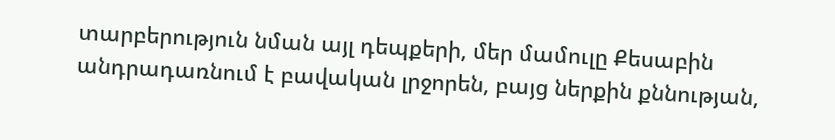տարբերություն նման այլ դեպքերի, մեր մամուլը Քեսաբին անդրադառնում է բավական լրջորեն, բայց ներքին քննության,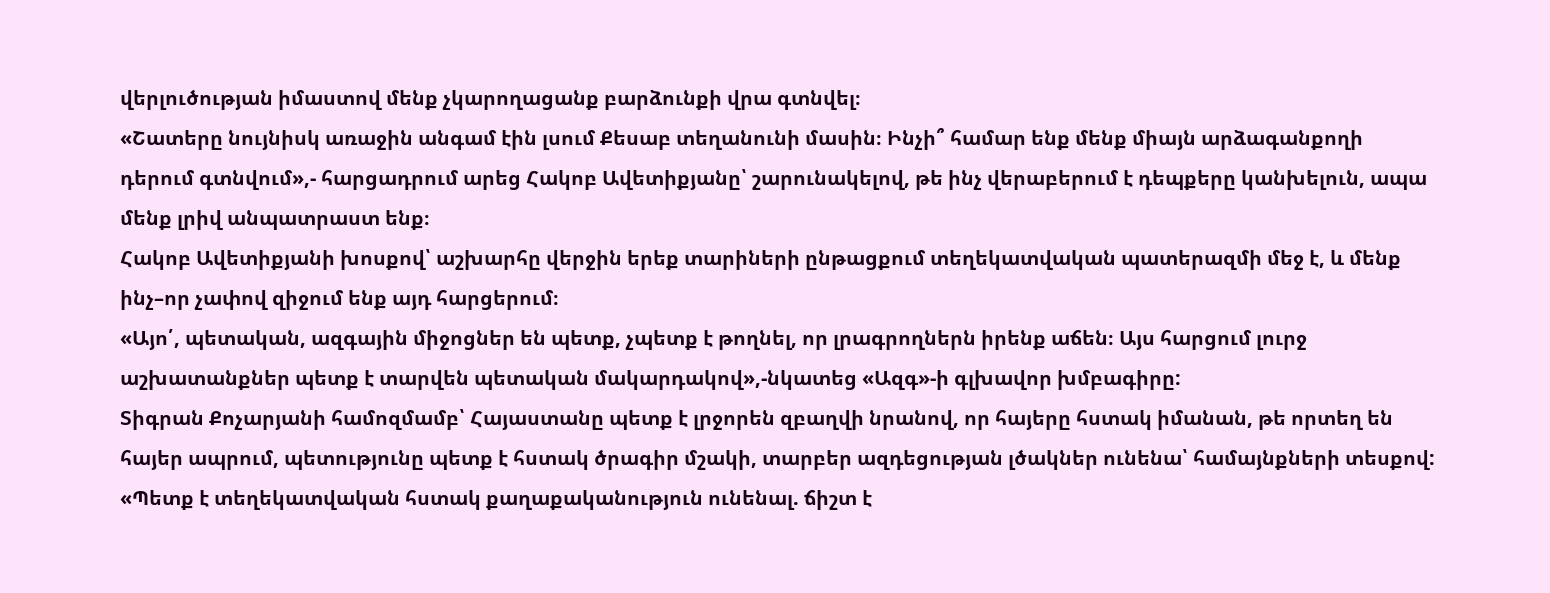վերլուծության իմաստով մենք չկարողացանք բարձունքի վրա գտնվել։
«Շատերը նույնիսկ առաջին անգամ էին լսում Քեսաբ տեղանունի մասին։ Ինչի՞ համար ենք մենք միայն արձագանքողի դերում գտնվում»,- հարցադրում արեց Հակոբ Ավետիքյանը՝ շարունակելով, թե ինչ վերաբերում է դեպքերը կանխելուն, ապա մենք լրիվ անպատրաստ ենք։
Հակոբ Ավետիքյանի խոսքով՝ աշխարհը վերջին երեք տարիների ընթացքում տեղեկատվական պատերազմի մեջ է, և մենք ինչ–որ չափով զիջում ենք այդ հարցերում։
«Այո՛, պետական, ազգային միջոցներ են պետք, չպետք է թողնել, որ լրագրողներն իրենք աճեն։ Այս հարցում լուրջ աշխատանքներ պետք է տարվեն պետական մակարդակով»,-նկատեց «Ազգ»-ի գլխավոր խմբագիրը:
Տիգրան Քոչարյանի համոզմամբ՝ Հայաստանը պետք է լրջորեն զբաղվի նրանով, որ հայերը հստակ իմանան, թե որտեղ են հայեր ապրում, պետությունը պետք է հստակ ծրագիր մշակի, տարբեր ազդեցության լծակներ ունենա՝ համայնքների տեսքով:
«Պետք է տեղեկատվական հստակ քաղաքականություն ունենալ. ճիշտ է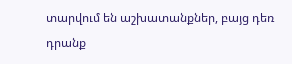տարվում են աշխատանքներ, բայց դեռ դրանք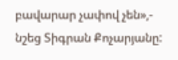բավարար չափով չեն»,- նշեց Տիգրան Քոչարյանը: